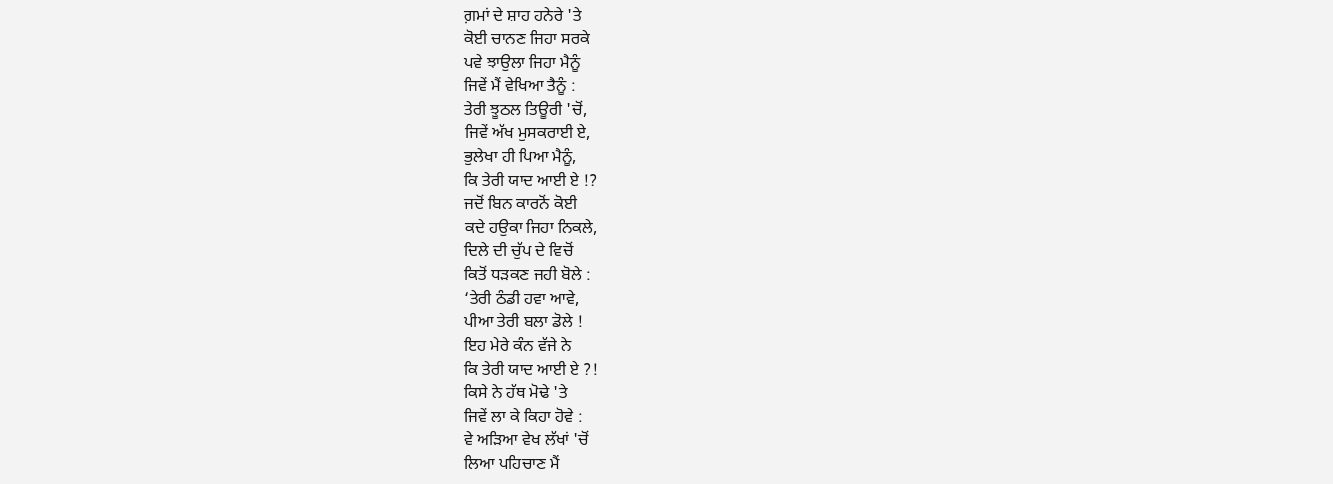ਗ਼ਮਾਂ ਦੇ ਸ਼ਾਹ ਹਨੇਰੇ 'ਤੇ
ਕੋਈ ਚਾਨਣ ਜਿਹਾ ਸਰਕੇ
ਪਵੇ ਝਾਉਲਾ ਜਿਹਾ ਮੈਨੂੰ
ਜਿਵੇਂ ਮੈਂ ਵੇਖਿਆ ਤੈਨੂੰ :
ਤੇਰੀ ਝੂਠਲ ਤਿਊਰੀ 'ਚੋਂ,
ਜਿਵੇਂ ਅੱਖ ਮੁਸਕਰਾਈ ਏ,
ਭੁਲੇਖਾ ਹੀ ਪਿਆ ਮੈਨੂੰ,
ਕਿ ਤੇਰੀ ਯਾਦ ਆਈ ਏ !?
ਜਦੋਂ ਬਿਨ ਕਾਰਨੋਂ ਕੋਈ
ਕਦੇ ਹਉਕਾ ਜਿਹਾ ਨਿਕਲੇ,
ਦਿਲੇ ਦੀ ਚੁੱਪ ਦੇ ਵਿਚੋਂ
ਕਿਤੋਂ ਧੜਕਣ ਜਹੀ ਬੋਲੇ :
‘ਤੇਰੀ ਠੰਡੀ ਹਵਾ ਆਵੇ,
ਪੀਆ ਤੇਰੀ ਬਲਾ ਡੋਲੇ !
ਇਹ ਮੇਰੇ ਕੰਨ ਵੱਜੇ ਨੇ
ਕਿ ਤੇਰੀ ਯਾਦ ਆਈ ਏ ?!
ਕਿਸੇ ਨੇ ਹੱਥ ਮੋਢੇ 'ਤੇ
ਜਿਵੇਂ ਲਾ ਕੇ ਕਿਹਾ ਹੋਵੇ :
ਵੇ ਅੜਿਆ ਵੇਖ ਲੱਖਾਂ 'ਚੋਂ
ਲਿਆ ਪਹਿਚਾਣ ਮੈਂ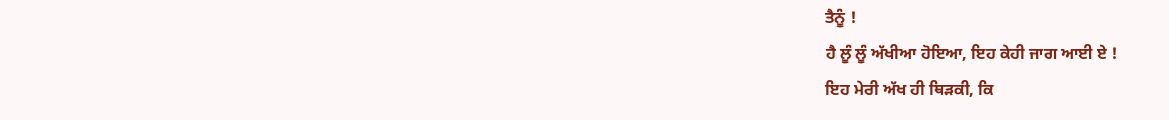ਤੈਨੂੰ !
ਹੈ ਲੂੰ ਲੂੰ ਅੱਖੀਆ ਹੋਇਆ, ਇਹ ਕੇਹੀ ਜਾਗ ਆਈ ਏ !
ਇਹ ਮੇਰੀ ਅੱਖ ਹੀ ਥਿੜਕੀ, ਕਿ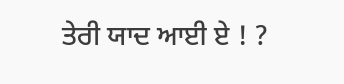ਤੇਰੀ ਯਾਦ ਆਈ ਏ ! ?